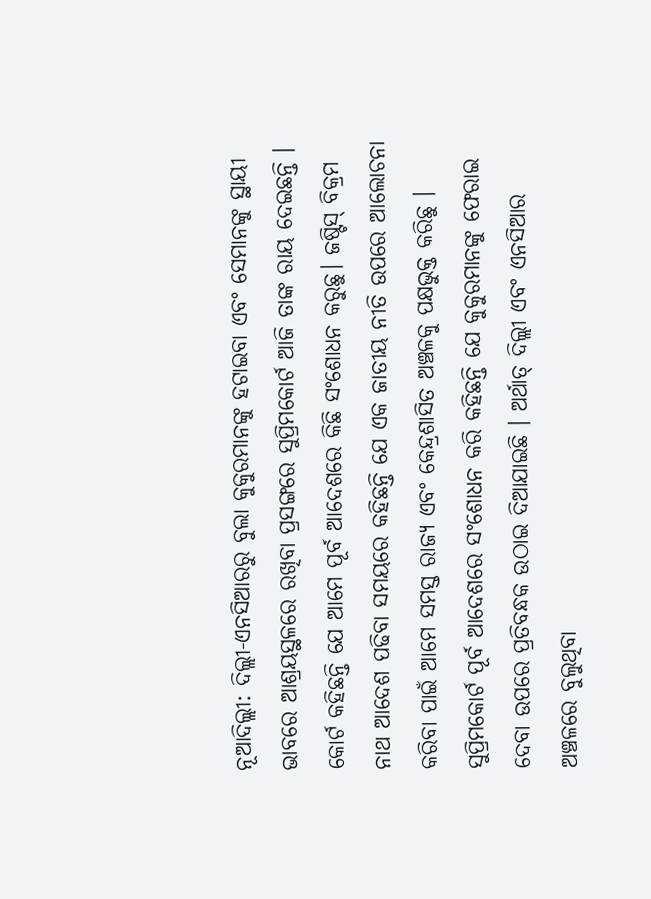ନୂଆଦିଲ୍ଲୀ: ଦିଲ୍ଲୀ-ଏନସିଆରରୁ ବୁଲା କୁକୁରମାନଙ୍କୁ ହଟାଇବା ଏବଂ ସେମାନଙ୍କୁ ସ୍ଥାୟୀ ଭାବରେ ଆଶ୍ରୟସ୍ଥଳରେ ରଖିବା ପ୍ରସଙ୍ଗରେ ସୁପ୍ରିମକୋର୍ଟ ଆଜି ତାଙ୍କ ରାୟ ଦେଇଛନ୍ତି । କୋର୍ଟ କହିଛନ୍ତି ଯେ ଆମେ ପୂର୍ବ ଆଦେଶରେ କିଛି ସଂଶୋଧନ କରୁଛୁ। ଜଷ୍ଟିସ୍ ବିକ୍ରମ ନାଥ ଆଦେଶ ପଢିବା ସମୟରେ କହିଛନ୍ତି ଯେ ଏକ ଜାତୀୟ ନୀତି ଉପରେ ଆଲୋଚନା କରିବା ପାଇଁ ଆମେ ସମସ୍ତ ରାଜ୍ୟ ଏବଂ କେନ୍ଦ୍ରଶାସିତ ଅଞ୍ଚଳକୁ ପକ୍ଷଭୁକ୍ତ କରିଛୁ । ସୁପ୍ରିମକୋର୍ଟ ପୂର୍ବ ଆଦେଶରେ ସଂଶୋଧନ କରି କହିଛନ୍ତି ଯେ କୁକୁରମାନଙ୍କୁ ଫେରାଇ ଦେବା ଉପରେ ପ୍ରତିବନ୍ଧକ ଉଠାଇ ଦିଆଯାଇଛି । ଅର୍ଥାତ୍ ଦିଲ୍ଲୀ ଏବଂ ଏନସିଆର ଅଞ୍ଚଳରେ ବୁଲୁଥିବା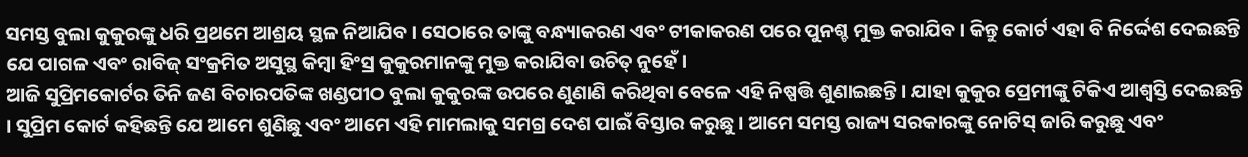ସମସ୍ତ ବୁଲା କୁକୁରଙ୍କୁ ଧରି ପ୍ରଥମେ ଆଶ୍ରୟ ସ୍ଥଳ ନିଆଯିବ । ସେଠାରେ ତାଙ୍କୁ ବନ୍ଧ୍ୟାକରଣ ଏବଂ ଟୀକାକରଣ ପରେ ପୁନଶ୍ଚ ମୁକ୍ତ କରାଯିବ । କିନ୍ତୁ କୋର୍ଟ ଏହା ବି ନିର୍ଦ୍ଦେଶ ଦେଇଛନ୍ତି ଯେ ପାଗଳ ଏବଂ ରାବିଜ୍ ସଂକ୍ରମିତ ଅସୁସ୍ଥ କିମ୍ବା ହିଂସ୍ର କୁକୁରମାନଙ୍କୁ ମୁକ୍ତ କରାଯିବା ଉଚିତ୍ ନୁହେଁ।
ଆଜି ସୁପ୍ରିମକୋର୍ଟର ତିନି ଜଣ ବିଚାରପତିଙ୍କ ଖଣ୍ଡପୀଠ ବୁଲା କୁକୁରଙ୍କ ଉପରେ ଣୁଣାଣି କରିଥିବା ବେଳେ ଏହି ନିଷ୍ପତ୍ତି ଶୁଣାଇଛନ୍ତି । ଯାହା କୁକୁର ପ୍ରେମୀଙ୍କୁ ଟିକିଏ ଆଶ୍ବସ୍ତି ଦେଇଛନ୍ତି । ସୁପ୍ରିମ କୋର୍ଟ କହିଛନ୍ତି ଯେ ଆମେ ଶୁଣିଛୁ ଏବଂ ଆମେ ଏହି ମାମଲାକୁ ସମଗ୍ର ଦେଶ ପାଇଁ ବିସ୍ତାର କରୁଛୁ। ଆମେ ସମସ୍ତ ରାଜ୍ୟ ସରକାରଙ୍କୁ ନୋଟିସ୍ ଜାରି କରୁଛୁ ଏବଂ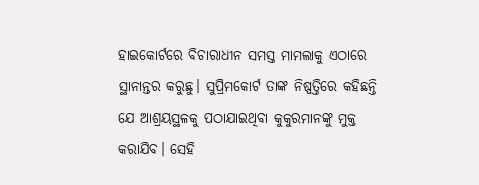ହାଇକୋର୍ଟରେ ବିଚାରାଧୀନ ସମସ୍ତ ମାମଲାକୁ ଏଠାରେ ସ୍ଥାନାନ୍ତର କରୁଛୁ। ସୁପ୍ରିମକୋର୍ଟ ତାଙ୍କ ନିଷ୍ପତ୍ତିରେ କହିଛନ୍ତି ଯେ ଆଶ୍ରୟସ୍ଥଳକୁ ପଠାଯାଇଥିବା କୁକୁରମାନଙ୍କୁ ମୁକ୍ତ କରାଯିବ। ସେହି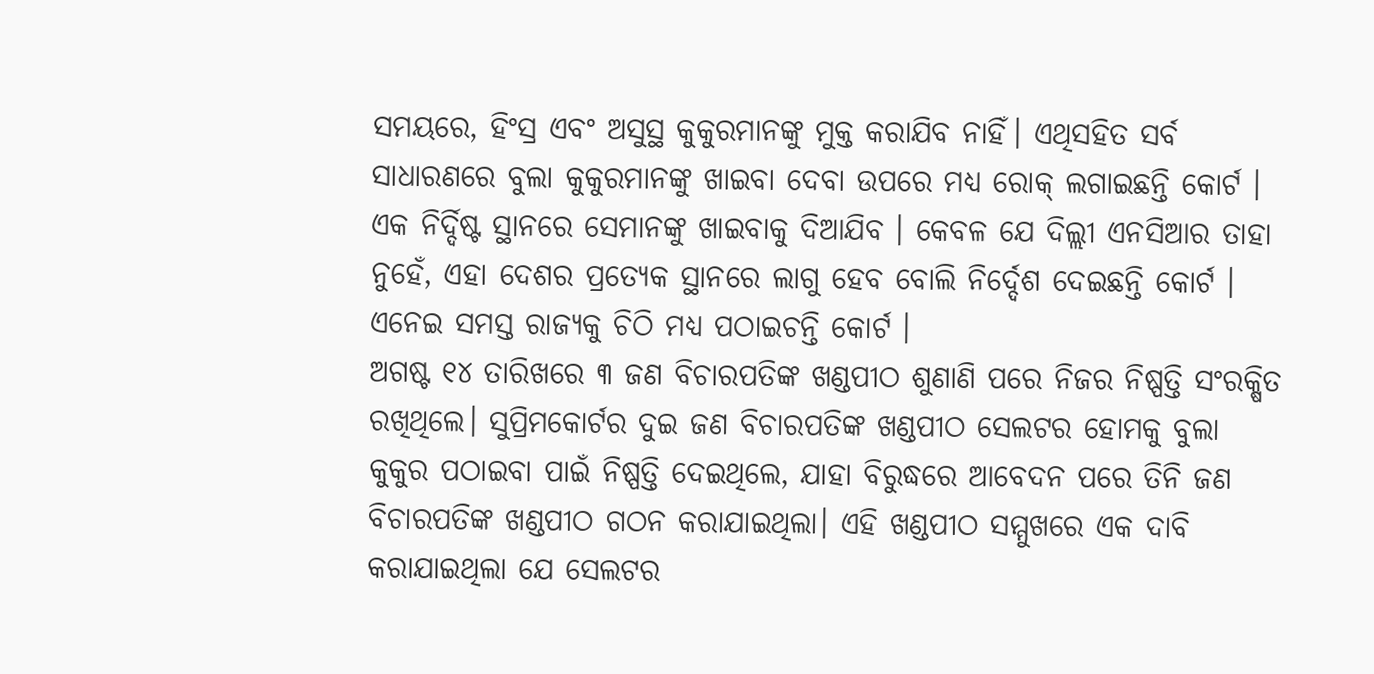ସମୟରେ, ହିଂସ୍ର ଏବଂ ଅସୁସ୍ଥ କୁକୁରମାନଙ୍କୁ ମୁକ୍ତ କରାଯିବ ନାହିଁ। ଏଥିସହିତ ସର୍ବ ସାଧାରଣରେ ବୁଲା କୁକୁରମାନଙ୍କୁ ଖାଇବା ଦେବା ଉପରେ ମଧ୍ୟ ରୋକ୍ ଲଗାଇଛନ୍ତି କୋର୍ଟ । ଏକ ନିର୍ଦ୍ଦିଷ୍ଟ ସ୍ଥାନରେ ସେମାନଙ୍କୁ ଖାଇବାକୁ ଦିଆଯିବ । କେବଳ ଯେ ଦିଲ୍ଲୀ ଏନସିଆର ତାହା ନୁହେଁ, ଏହା ଦେଶର ପ୍ରତ୍ୟେକ ସ୍ଥାନରେ ଲାଗୁ ହେବ ବୋଲି ନିର୍ଦ୍ଦେଶ ଦେଇଛନ୍ତି କୋର୍ଟ । ଏନେଇ ସମସ୍ତ ରାଜ୍ୟକୁ ଚିଠି ମଧ୍ୟ ପଠାଇଚନ୍ତି କୋର୍ଟ ।
ଅଗଷ୍ଟ ୧୪ ତାରିଖରେ ୩ ଜଣ ବିଚାରପତିଙ୍କ ଖଣ୍ଡପୀଠ ଶୁଣାଣି ପରେ ନିଜର ନିଷ୍ପତ୍ତି ସଂରକ୍ଷିତ ରଖିଥିଲେ। ସୁପ୍ରିମକୋର୍ଟର ଦୁଇ ଜଣ ବିଚାରପତିଙ୍କ ଖଣ୍ଡପୀଠ ସେଲଟର ହୋମକୁ ବୁଲା କୁକୁର ପଠାଇବା ପାଇଁ ନିଷ୍ପତ୍ତି ଦେଇଥିଲେ, ଯାହା ବିରୁଦ୍ଧରେ ଆବେଦନ ପରେ ତିନି ଜଣ ବିଚାରପତିଙ୍କ ଖଣ୍ଡପୀଠ ଗଠନ କରାଯାଇଥିଲା। ଏହି ଖଣ୍ଡପୀଠ ସମ୍ମୁଖରେ ଏକ ଦାବି କରାଯାଇଥିଲା ଯେ ସେଲଟର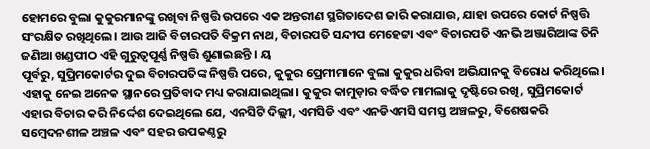ହୋମରେ ବୁଲା କୁକୁରମାନଙ୍କୁ ରଖିବା ନିଷ୍ପତ୍ତି ଉପରେ ଏକ ଅନ୍ତରୀଣ ସ୍ଥଗିତାଦେଶ ଜାରି କରାଯାଉ, ଯାହା ଉପରେ କୋର୍ଟ ନିଷ୍ପତ୍ତି ସଂରକ୍ଷିତ ରଖିଥିଲେ। ଆଉ ଆଜି ବିଚାରପତି ବିକ୍ରମ ନାଥ, ବିଚାରପତି ସନ୍ଦୀପ ମେହେଟ୍ଟା ଏବଂ ବିଚାରପତି ଏନଭି ଅଞ୍ଜାରିଆଙ୍କ ତିନି ଜଣିଆ ଖଣ୍ଡପୀଠ ଏହି ଗୁରୁତ୍ୱପୂର୍ଣ୍ଣ ନିଷ୍ପତ୍ତି ଶୁଣାଇଛନ୍ତି । ୟ
ପୂର୍ବରୁ, ସୁପ୍ରିମକୋର୍ଟର ଦୁଇ ବିଚାରପତିଙ୍କ ନିଷ୍ପତ୍ତି ପରେ, କୁକୁର ପ୍ରେମୀମାନେ ବୁଲା କୁକୁର ଧରିବା ଅଭିଯାନକୁ ବିରୋଧ କରିଥିଲେ। ଏହାକୁ ନେଇ ଅନେକ ସ୍ଥାନରେ ପ୍ରତିବାଦ ମଧ୍ୟ କରାଯାଇଥିଲା। କୁକୁର କାମୁଡ଼ାର ବର୍ଦ୍ଧିତ ମାମଲାକୁ ଦୃଷ୍ଟିରେ ରଖି, ସୁପ୍ରିମକୋର୍ଟ ଏହାର ବିଚାର କରି ନିର୍ଦ୍ଦେଶ ଦେଇଥିଲେ ଯେ, ଏନସିଟି ଦିଲ୍ଲୀ, ଏମସିଡି ଏବଂ ଏନଡିଏମସି ସମସ୍ତ ଅଞ୍ଚଳରୁ, ବିଶେଷକରି ସମ୍ବେଦନଶୀଳ ଅଞ୍ଚଳ ଏବଂ ସହର ଉପକଣ୍ଠରୁ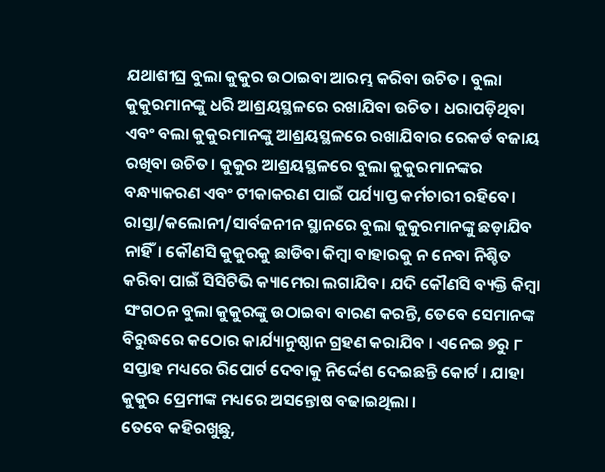ଯଥାଶୀଘ୍ର ବୁଲା କୁକୁର ଉଠାଇବା ଆରମ୍ଭ କରିବା ଉଚିତ। ବୁଲା କୁକୁରମାନଙ୍କୁ ଧରି ଆଶ୍ରୟସ୍ଥଳରେ ରଖାଯିବା ଉଚିତ। ଧରାପଡ଼ିଥିବା ଏବଂ ବଲା କୁକୁରମାନଙ୍କୁ ଆଶ୍ରୟସ୍ଥଳରେ ରଖାଯିବାର ରେକର୍ଡ ବଜାୟ ରଖିବା ଉଚିତ। କୁକୁର ଆଶ୍ରୟସ୍ଥଳରେ ବୁଲା କୁକୁରମାନଙ୍କର ବନ୍ଧ୍ୟାକରଣ ଏବଂ ଟୀକାକରଣ ପାଇଁ ପର୍ଯ୍ୟାପ୍ତ କର୍ମଚାରୀ ରହିବେ। ରାସ୍ତା/କଲୋନୀ/ସାର୍ବଜନୀନ ସ୍ଥାନରେ ବୁଲା କୁକୁରମାନଙ୍କୁ ଛଡ଼ାଯିବ ନାହିଁ। କୌଣସି କୁକୁରକୁ ଛାଡିବା କିମ୍ବା ବାହାରକୁ ନ ନେବା ନିଶ୍ଚିତ କରିବା ପାଇଁ ସିସିଟିଭି କ୍ୟାମେରା ଲଗାଯିବ। ଯଦି କୌଣସି ବ୍ୟକ୍ତି କିମ୍ବା ସଂଗଠନ ବୁଲା କୁକୁରଙ୍କୁ ଉଠାଇବା ବାରଣ କରନ୍ତି, ତେବେ ସେମାନଙ୍କ ବିରୁଦ୍ଧରେ କଠୋର କାର୍ଯ୍ୟାନୁଷ୍ଠାନ ଗ୍ରହଣ କରାଯିବ । ଏନେଇ ୭ରୁ ୮ ସପ୍ତାହ ମଧ୍ୟରେ ରିପୋର୍ଟ ଦେବାକୁ ନିର୍ଦ୍ଦେଶ ଦେଇଛନ୍ତି କୋର୍ଟ । ଯାହା କୁକୁର ପ୍ରେମୀଙ୍କ ମଧ୍ୟରେ ଅସନ୍ତୋଷ ବଢାଇଥିଲା ।
ତେବେ କହିରଖୁଛୁ,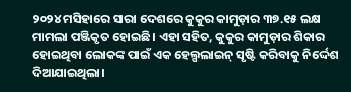୨୦୨୪ ମସିହାରେ ସାରା ଦେଶରେ କୁକୁର କାମୁଡ଼ାର ୩୭.୧୫ ଲକ୍ଷ ମାମଲା ପଞ୍ଜିକୃତ ହୋଇଛି। ଏହା ସହିତ, କୁକୁର କାମୁଡ଼ାର ଶିକାର ହୋଇଥିବା ଲୋକଙ୍କ ପାଇଁ ଏକ ହେଲ୍ପଲାଇନ୍ ସୃଷ୍ଟି କରିବାକୁ ନିର୍ଦ୍ଦେଶ ଦିଆଯାଇଥିଲା।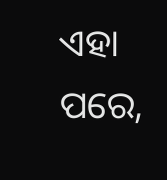ଏହା ପରେ,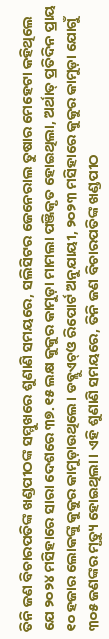ତିନି ଜଣ ବିଚାରପତିଙ୍କ ଖଣ୍ଡପୀଠଙ୍କ ସମ୍ମୁଖରେ ଶୁଣାଣି ସମୟରେ, ସଲିସିଟର ଜେନେରାଲ ତୁଷାର ମେହେଟା କହିଥିଲେ ଯେ ୨୦୨୪ ମସିହାରେ ସାରା ଦେଶରେ ୩୭.୧୫ ଲକ୍ଷ କୁକୁର କାମୁଡ଼ା ମାମଲା ପଞ୍ଜିକୃତ ହୋଇଥିଲା, ଅର୍ଥାତ୍ ପ୍ରତିଦିନ ପ୍ରାୟ ୧୦ ହଜାର ଲୋକଙ୍କୁ କୁକୁର କାମୁଡ଼ାଉଥିଲେ। ଡବ୍ଲୁଏଚ୍ଓ ରିପୋର୍ଟ ଅନୁଯାୟୀ, ୨୦୨୩ ମସିହାରେ କୁକୁର କାମୁଡ଼ା ଯୋଗୁଁ ୩୦୫ ଜଣଙ୍କର ମୃତ୍ୟୁ ହୋଇଥିଲା। ଏହି ଶୁଣାଣି ସମୟରେ, ତିନି ଜଣ ବିଚାରପତିଙ୍କ ଖଣ୍ଡପୀଠ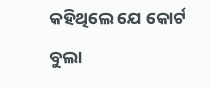କହିଥିଲେ ଯେ କୋର୍ଟ ବୁଲା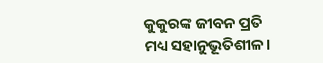କୁକୁରଙ୍କ ଜୀବନ ପ୍ରତି ମଧ୍ୟ ସହାନୁଭୂତିଶୀଳ।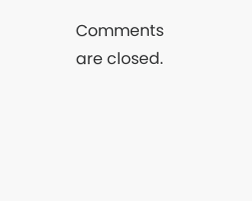Comments are closed.